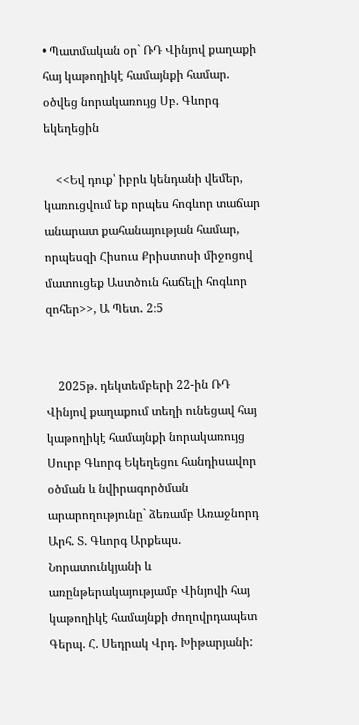• Պատմական օր` ՌԴ Վինյով քաղաքի հայ կաթողիկէ համայնքի համար. օծվեց նորակառույց Սբ. Գևորգ եկեղեցին

    <<Եվ դուք՝ իբրև կենդանի վեմեր, կառուցվում եք որպես հոգևոր տաճար անարատ քահանայության համար, որպեսզի Հիսուս Քրիստոսի միջոցով մատուցեք Աստծուն հաճելի հոգևոր զոհեր>>, Ա Պետ․ 2։5


    2025թ. դեկտեմբերի 22-ին ՌԴ Վինյով քաղաքում տեղի ունեցավ հայ կաթողիկէ համայնքի նորակառույց Սուրբ Գևորգ Եկեղեցու հանդիսավոր օծման և նվիրագործման արարողությունը` ձեռամբ Առաջնորդ Արհ. Տ. Գևորգ Արքեպս. Նորատունկյանի և առընթերակայությամբ Վինյովի հայ կաթողիկէ համայնքի ժողովրդապետ Գերպ. Հ. Սեդրակ Վրդ. Խիթարյանի: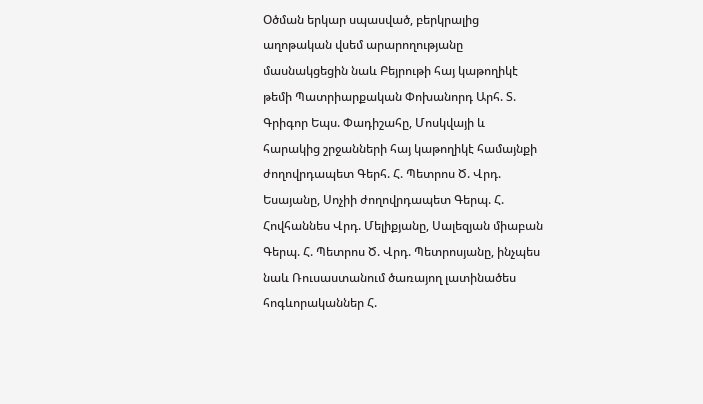Օծման երկար սպասված, բերկրալից աղոթական վսեմ արարողությանը մասնակցեցին նաև Բեյրութի հայ կաթողիկէ թեմի Պատրիարքական Փոխանորդ Արհ. Տ. Գրիգոր Եպս. Փադիշահը, Մոսկվայի և հարակից շրջանների հայ կաթողիկէ համայնքի ժողովրդապետ Գերհ. Հ. Պետրոս Ծ. Վրդ. Եսայանը, Սոչիի ժողովրդապետ Գերպ. Հ. Հովհաննես Վրդ. Մելիքյանը, Սալեզյան միաբան Գերպ. Հ. Պետրոս Ծ. Վրդ. Պետրոսյանը, ինչպես նաև Ռուսաստանում ծառայող լատինածես հոգևորականներ Հ.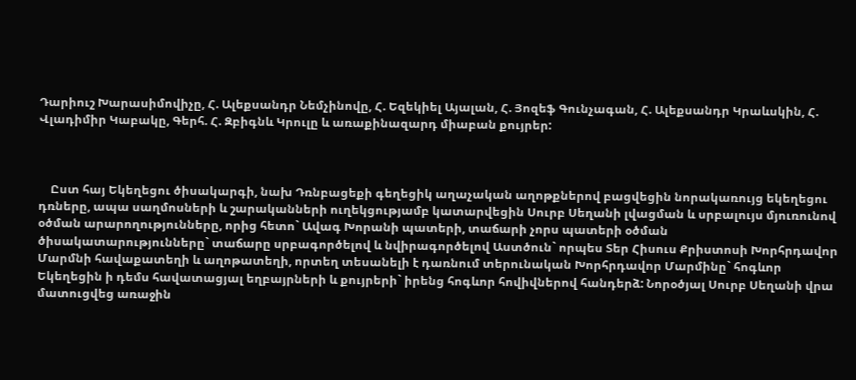Դարիուշ Խարասիմովիչը, Հ. Ալեքսանդր Նեմչինովը, Հ. Եզեկիել Այալան, Հ. Յոզեֆ Գունչագան, Հ. Ալեքսանդր Կրաևսկին, Հ. Վլադիմիր Կաբակը, Գերհ. Հ. Զբիգնև Կրուլը և առաքինազարդ միաբան քույրեր:



    Ըստ հայ Եկեղեցու ծիսակարգի, նախ Դռնբացեքի գեղեցիկ աղաչական աղոթքներով բացվեցին նորակառույց եկեղեցու դռները, ապա սաղմոսների և շարականների ուղեկցությամբ կատարվեցին Սուրբ Սեղանի լվացման և սրբալույս մյուռունով օծման արարողությունները, որից հետո` Ավագ Խորանի պատերի, տաճարի չորս պատերի օծման ծիսակատարությունները` տաճարը սրբագործելով և նվիրագործելով Աստծուն` որպես Տեր Հիսուս Քրիստոսի Խորհրդավոր Մարմնի հավաքատեղի և աղոթատեղի, որտեղ տեսանելի է դառնում տերունական Խորհրդավոր Մարմինը` հոգևոր Եկեղեցին ի դեմս հավատացյալ եղբայրների և քույրերի` իրենց հոգևոր հովիվներով հանդերձ: Նորօծյալ Սուրբ Սեղանի վրա մատուցվեց առաջին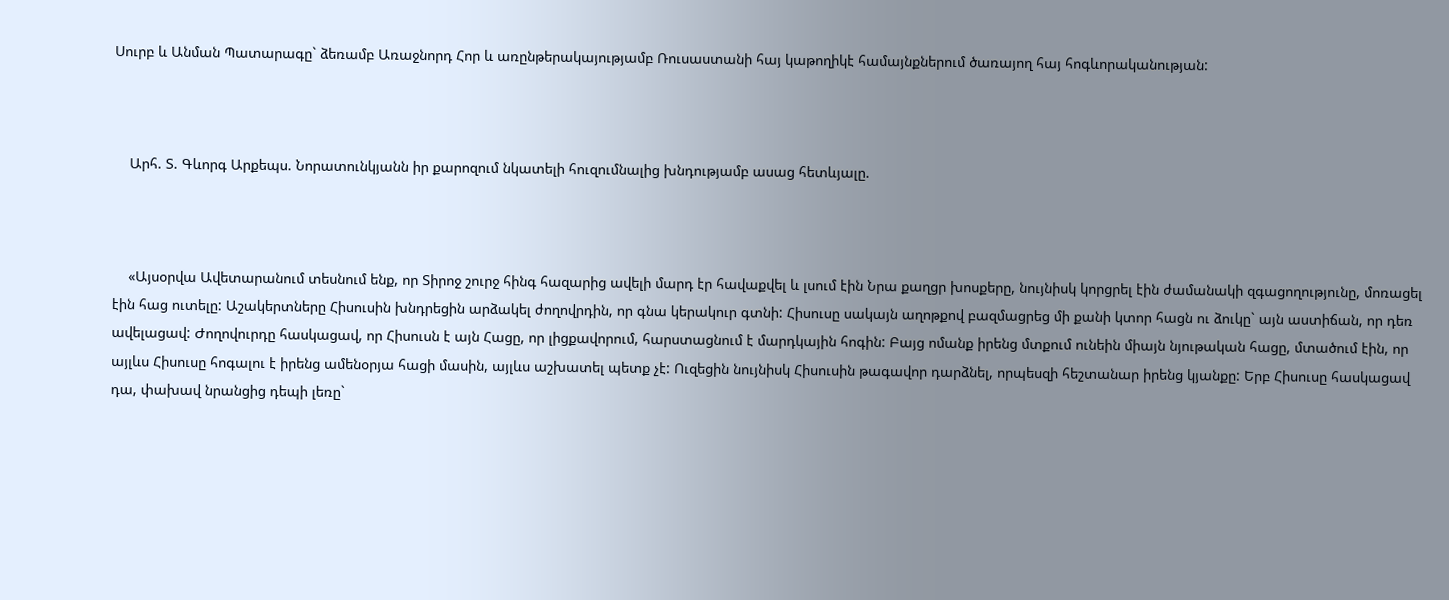Սուրբ և Անման Պատարագը` ձեռամբ Առաջնորդ Հոր և առընթերակայությամբ Ռուսաստանի հայ կաթողիկէ համայնքներում ծառայող հայ հոգևորականության:



    Արհ. Տ. Գևորգ Արքեպս. Նորատունկյանն իր քարոզում նկատելի հուզումնալից խնդությամբ ասաց հետևյալը.



    «Այսօրվա Ավետարանում տեսնում ենք, որ Տիրոջ շուրջ հինգ հազարից ավելի մարդ էր հավաքվել և լսում էին Նրա քաղցր խոսքերը, նույնիսկ կորցրել էին ժամանակի զգացողությունը, մոռացել էին հաց ուտելը: Աշակերտները Հիսուսին խնդրեցին արձակել ժողովրդին, որ գնա կերակուր գտնի: Հիսուսը սակայն աղոթքով բազմացրեց մի քանի կտոր հացն ու ձուկը` այն աստիճան, որ դեռ ավելացավ: Ժողովուրդը հասկացավ, որ Հիսուսն է այն Հացը, որ լիցքավորում, հարստացնում է մարդկային հոգին: Բայց ոմանք իրենց մտքում ունեին միայն նյութական հացը, մտածում էին, որ այլևս Հիսուսը հոգալու է իրենց ամենօրյա հացի մասին, այլևս աշխատել պետք չէ: Ուզեցին նույնիսկ Հիսուսին թագավոր դարձնել, որպեսզի հեշտանար իրենց կյանքը: Երբ Հիսուսը հասկացավ դա, փախավ նրանցից դեպի լեռը`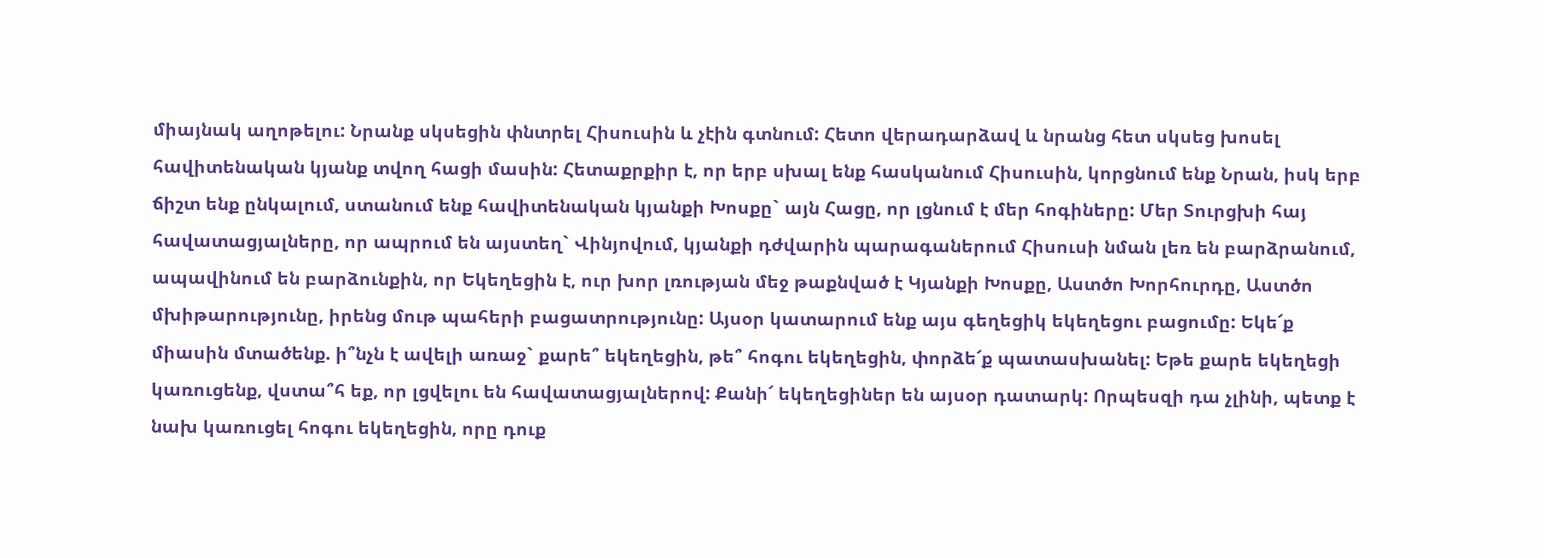միայնակ աղոթելու: Նրանք սկսեցին փնտրել Հիսուսին և չէին գտնում: Հետո վերադարձավ և նրանց հետ սկսեց խոսել հավիտենական կյանք տվող հացի մասին: Հետաքրքիր է, որ երբ սխալ ենք հասկանում Հիսուսին, կորցնում ենք Նրան, իսկ երբ ճիշտ ենք ընկալում, ստանում ենք հավիտենական կյանքի Խոսքը` այն Հացը, որ լցնում է մեր հոգիները: Մեր Տուրցխի հայ հավատացյալները, որ ապրում են այստեղ` Վինյովում, կյանքի դժվարին պարագաներում Հիսուսի նման լեռ են բարձրանում, ապավինում են բարձունքին, որ Եկեղեցին է, ուր խոր լռության մեջ թաքնված է Կյանքի Խոսքը, Աստծո Խորհուրդը, Աստծո մխիթարությունը, իրենց մութ պահերի բացատրությունը: Այսօր կատարում ենք այս գեղեցիկ եկեղեցու բացումը: Եկե՜ք միասին մտածենք. ի՞նչն է ավելի առաջ` քարե՞ եկեղեցին, թե՞ հոգու եկեղեցին, փորձե՜ք պատասխանել: Եթե քարե եկեղեցի կառուցենք, վստա՞հ եք, որ լցվելու են հավատացյալներով: Քանի՜ եկեղեցիներ են այսօր դատարկ: Որպեսզի դա չլինի, պետք է նախ կառուցել հոգու եկեղեցին, որը դուք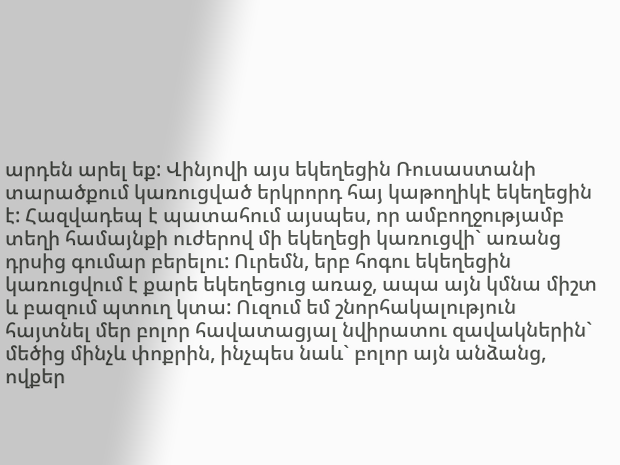արդեն արել եք: Վինյովի այս եկեղեցին Ռուսաստանի տարածքում կառուցված երկրորդ հայ կաթողիկէ եկեղեցին է: Հազվադեպ է պատահում այսպես, որ ամբողջությամբ տեղի համայնքի ուժերով մի եկեղեցի կառուցվի` առանց դրսից գումար բերելու: Ուրեմն, երբ հոգու եկեղեցին կառուցվում է քարե եկեղեցուց առաջ, ապա այն կմնա միշտ և բազում պտուղ կտա: Ուզում եմ շնորհակալություն հայտնել մեր բոլոր հավատացյալ նվիրատու զավակներին` մեծից մինչև փոքրին, ինչպես նաև` բոլոր այն անձանց, ովքեր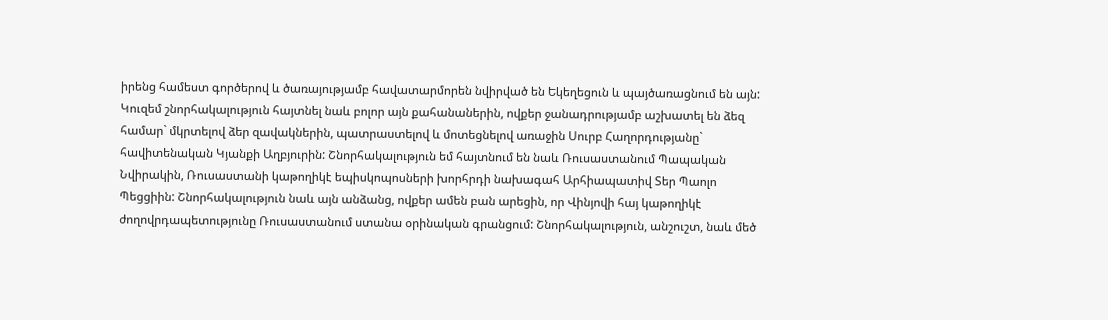իրենց համեստ գործերով և ծառայությամբ հավատարմորեն նվիրված են Եկեղեցուն և պայծառացնում են այն: Կուզեմ շնորհակալություն հայտնել նաև բոլոր այն քահանաներին, ովքեր ջանադրությամբ աշխատել են ձեզ համար` մկրտելով ձեր զավակներին, պատրաստելով և մոտեցնելով առաջին Սուրբ Հաղորդությանը` հավիտենական Կյանքի Աղբյուրին: Շնորհակալություն եմ հայտնում են նաև Ռուսաստանում Պապական Նվիրակին, Ռուսաստանի կաթողիկէ եպիսկոպոսների խորհրդի նախագահ Արհիապատիվ Տեր Պաոլո Պեցցիին: Շնորհակալություն նաև այն անձանց, ովքեր ամեն բան արեցին, որ Վինյովի հայ կաթողիկէ ժողովրդապետությունը Ռուսաստանում ստանա օրինական գրանցում: Շնորհակալություն, անշուշտ, նաև մեծ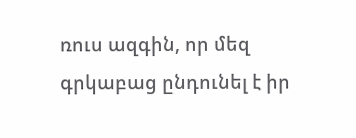ռուս ազգին, որ մեզ գրկաբաց ընդունել է իր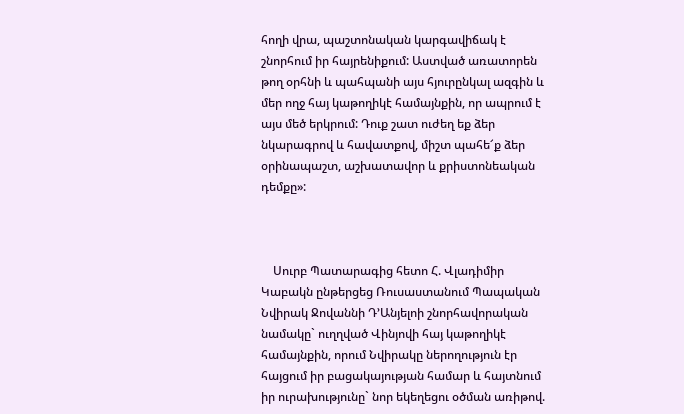հողի վրա, պաշտոնական կարգավիճակ է շնորհում իր հայրենիքում: Աստված առատորեն թող օրհնի և պահպանի այս հյուրընկալ ազգին և մեր ողջ հայ կաթողիկէ համայնքին, որ ապրում է այս մեծ երկրում: Դուք շատ ուժեղ եք ձեր նկարագրով և հավատքով, միշտ պահե՜ք ձեր օրինապաշտ, աշխատավոր և քրիստոնեական դեմքը»:



    Սուրբ Պատարագից հետո Հ. Վլադիմիր Կաբակն ընթերցեց Ռուսաստանում Պապական Նվիրակ Ջովաննի Դ’Անյելոի շնորհավորական նամակը` ուղղված Վինյովի հայ կաթողիկէ համայնքին, որում Նվիրակը ներողություն էր հայցում իր բացակայության համար և հայտնում իր ուրախությունը` նոր եկեղեցու օծման առիթով.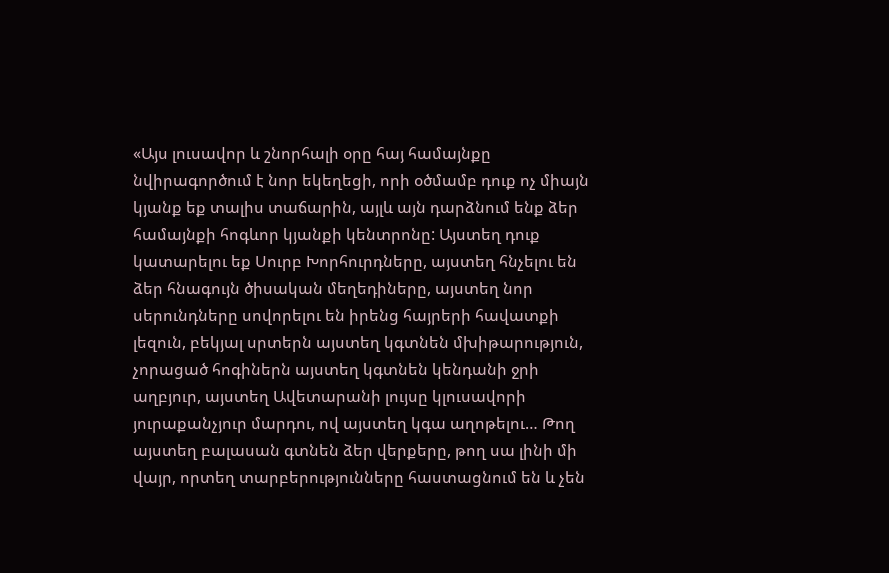«Այս լուսավոր և շնորհալի օրը հայ համայնքը նվիրագործում է նոր եկեղեցի, որի օծմամբ դուք ոչ միայն կյանք եք տալիս տաճարին, այլև այն դարձնում ենք ձեր համայնքի հոգևոր կյանքի կենտրոնը: Այստեղ դուք կատարելու եք Սուրբ Խորհուրդները, այստեղ հնչելու են ձեր հնագույն ծիսական մեղեդիները, այստեղ նոր սերունդները սովորելու են իրենց հայրերի հավատքի լեզուն, բեկյալ սրտերն այստեղ կգտնեն մխիթարություն, չորացած հոգիներն այստեղ կգտնեն կենդանի ջրի աղբյուր, այստեղ Ավետարանի լույսը կլուսավորի յուրաքանչյուր մարդու, ով այստեղ կգա աղոթելու… Թող այստեղ բալասան գտնեն ձեր վերքերը, թող սա լինի մի վայր, որտեղ տարբերությունները հաստացնում են և չեն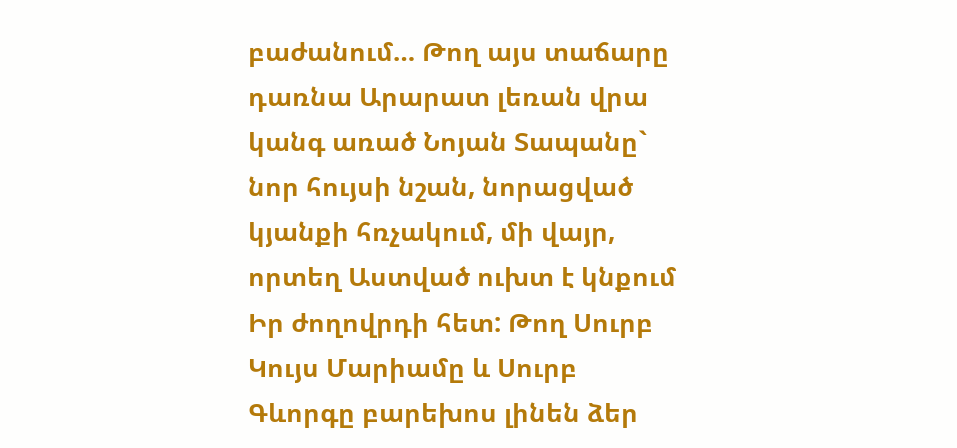բաժանում… Թող այս տաճարը դառնա Արարատ լեռան վրա կանգ առած Նոյան Տապանը` նոր հույսի նշան, նորացված կյանքի հռչակում, մի վայր, որտեղ Աստված ուխտ է կնքում Իր ժողովրդի հետ: Թող Սուրբ Կույս Մարիամը և Սուրբ Գևորգը բարեխոս լինեն ձեր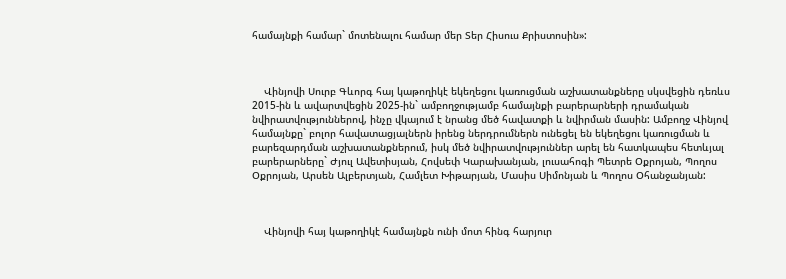համայնքի համար` մոտենալու համար մեր Տեր Հիսուս Քրիստոսին»:



    Վինյովի Սուրբ Գևորգ հայ կաթողիկէ եկեղեցու կառուցման աշխատանքները սկսվեցին դեռևս 2015-ին և ավարտվեցին 2025-ին` ամբողջությամբ համայնքի բարերարների դրամական նվիրատվություններով, ինչը վկայում է նրանց մեծ հավատքի և նվիրման մասին: Ամբողջ Վինյով համայնքը` բոլոր հավատացյալներն իրենց ներդրումներն ունեցել են եկեղեցու կառուցման և բարեզարդման աշխատանքներում, իսկ մեծ նվիրատվություններ արել են հատկապես հետևյալ բարերարները` Ժյուլ Ավետիսյան, Հովսեփ Կարախանյան, լուսահոգի Պետրե Օքրոյան, Պողոս Օքրոյան, Արսեն Ալբերտյան, Համլետ Խիթարյան, Մասիս Սիմոնյան և Պողոս Օհանջանյան:



    Վինյովի հայ կաթողիկէ համայնքն ունի մոտ հինգ հարյուր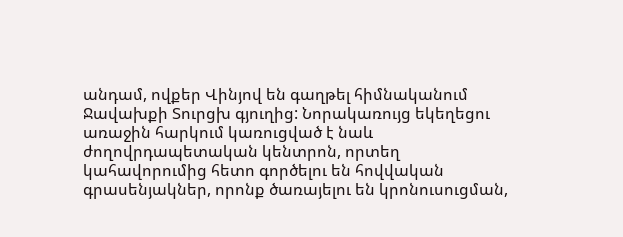անդամ, ովքեր Վինյով են գաղթել հիմնականում Ջավախքի Տուրցխ գյուղից: Նորակառույց եկեղեցու առաջին հարկում կառուցված է նաև ժողովրդապետական կենտրոն, որտեղ կահավորումից հետո գործելու են հովվական գրասենյակներ, որոնք ծառայելու են կրոնուսուցման,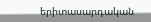երիտասարդական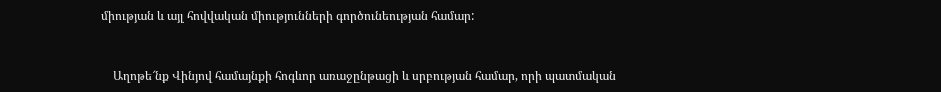միության և այլ հովվական միությունների գործունեության համար:



    Աղոթե՜նք Վինյով համայնքի հոգևոր առաջընթացի և սրբության համար, որի պատմական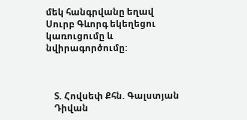մեկ հանգրվանը եղավ Սուրբ Գևորգ եկեղեցու կառուցումը և նվիրագործումը:



    Տ. Հովսեփ Քհն. Գալստյան
    Դիվան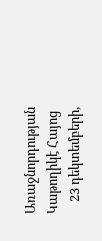Առաջնորդության Կաթողիկէ Հայոց
    23 դեկտեմբերի,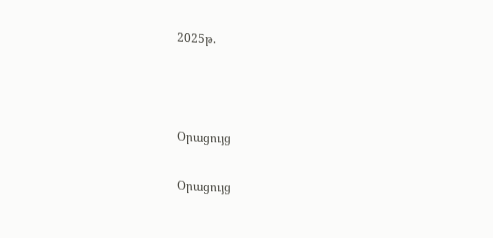2025թ.



Օրացույց

Օրացույց